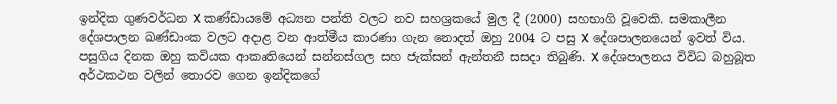ඉන්දික ගුණවර්ධන X කණ්ඩායමේ අධ්‍යන පන්ති වලට නව සහශ්‍රකයේ මුල දී (2000) සහභාගි වූවෙකි. සමකාලීන දේශපාලන ඛණ්ඩාංක වලට අදාළ වන ආත්මීය කාරණා ගැන නොදත් ඔහු 2004 ට පසු X දේශපාලනයෙන් ඉවත් විය. පසුගිය දිනක ඔහු කවියක ආකෘතියෙන් සන්නස්ගල සහ ජැක්සන් ඇන්තනී සසදා තිබුණි. X දේශපාලනය විවිධ බහුබූත අර්ථකථන වලින් තොරව ගෙන ඉන්දිකගේ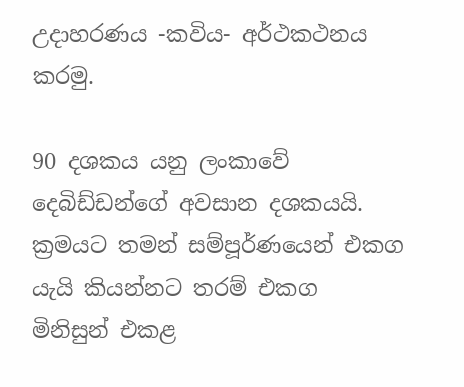උදාහරණය -කවිය- අර්ථකථනය කරමු.

90 දශකය යනු ලංකාවේ දෙබිඩ්ඩන්ගේ අවසාන දශකයයි. ක්‍රමයට තමන් සම්පූර්ණයෙන් එකග යැයි කියන්නට තරම් එකග මිනිසුන් එකළ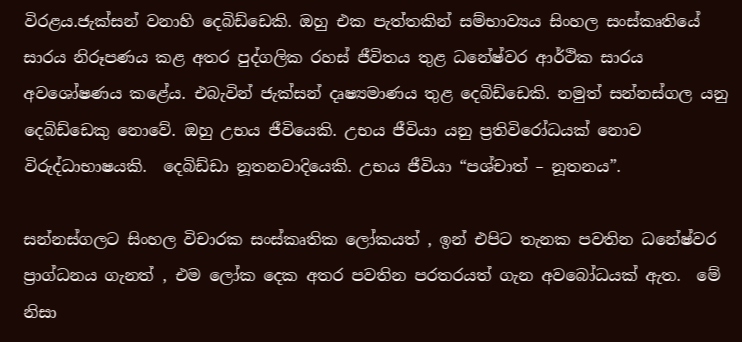විරළය.ජැක්සන් වනාහි දෙබිඩ්ඩෙකි. ඔහු එක පැත්තකින් සම්භාව්‍යය සිංහල සංස්කෘතියේ සාරය නිරූපණය කළ අතර පුද්ගලික රහස් ජීවිතය තුළ ධනේෂ්වර ආර්ථික සාරය අවශෝෂණය කළේය. එබැවින් ජැක්සන් දෘෂ්‍යමාණය තුළ දෙබිඩ්ඩෙකි. නමුත් සන්නස්ගල යනු දෙබිඩ්ඩෙකු නොවේ. ඔහු උභය ජීවියෙකි. උභය ජීවියා යනු ප්‍රතිවිරෝධයක් නොව විරුද්ධාභාෂයකි.  දෙබිඩ්ඩා නූතනවාදියෙකි. උභය ජීවියා “පශ්චාත් – නූතනය”.

සන්නස්ගලට සිංහල විචාරක සංස්කෘතික ලෝකයත් , ඉන් එපිට තැනක පවතින ධනේෂ්වර ප්‍රාග්ධනය ගැනත් , එම ලෝක දෙක අතර පවතින පරතරයත් ගැන අවබෝධයක් ඇත.  මේ නිසා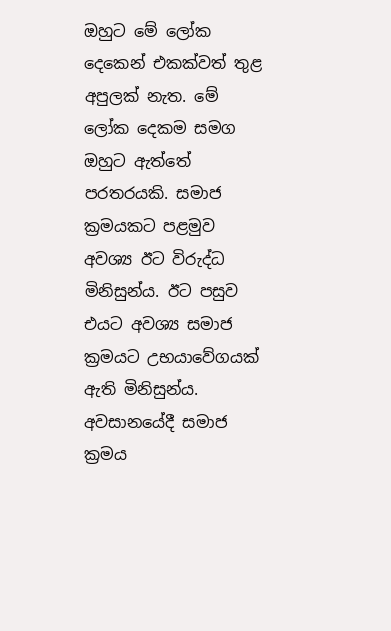ඔහුට මේ ලෝක දෙකෙන් එකක්වත් තුළ අපුලක් නැත. මේ ලෝක දෙකම සමග ඔහුට ඇත්තේ පරතරයකි. සමාජ ක්‍රමයකට පළමුව අවශ්‍ය ඊට විරුද්ධ මිනිසුන්ය. ඊට පසුව එයට අවශ්‍ය සමාජ ක්‍රමයට උභයාවේගයක් ඇති මිනිසුන්ය.  අවසානයේදී සමාජ ක්‍රමය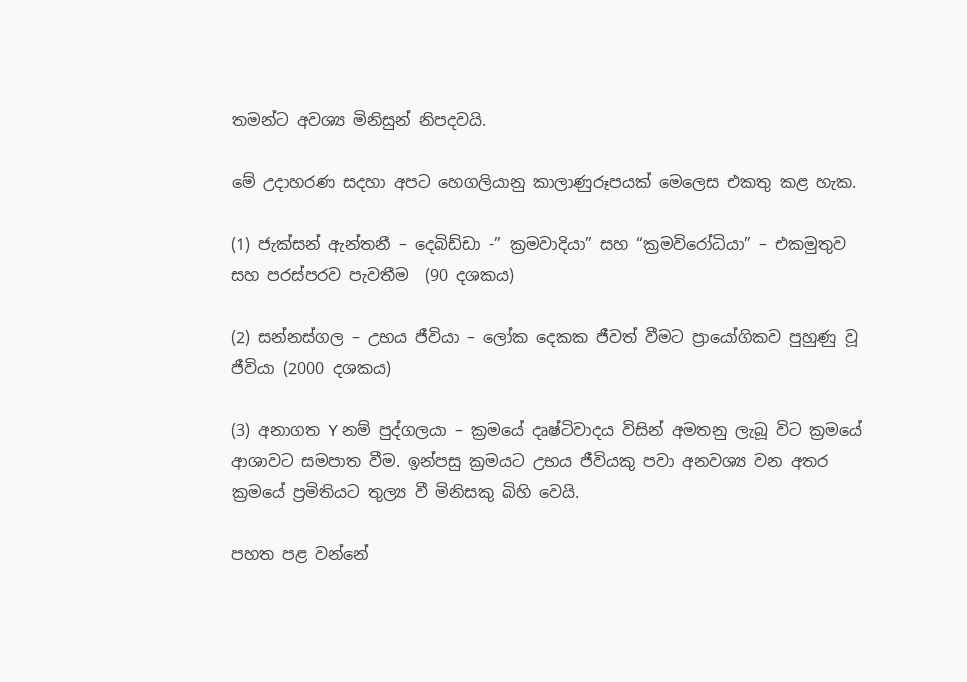තමන්ට අවශ්‍ය මිනිසුන් නිපදවයි.

මේ උදාහරණ සදහා අපට හෙගලියානු කාලාණුරූපයක් මෙලෙස එකතු කළ හැක.

(1) ජැක්සන් ඇන්තනී – දෙබිඩ්ඩා -” ක්‍රමවාදියා” සහ “ක්‍රමවිරෝධියා” – එකමුතුව සහ පරස්පරව පැවතීම  (90 දශකය)

(2) සන්නස්ගල – උභය ජීවියා – ලෝක දෙකක ජීවත් වීමට ප්‍රායෝගිකව පුහුණු වූ ජීවියා (2000 දශකය)

(3) අනාගත Y නම් පුද්ගලයා – ක්‍රමයේ දෘෂ්ටිවාදය විසින් අමතනු ලැබූ විට ක්‍රමයේ ආශාවට සමපාත වීම. ඉන්පසු ක්‍රමයට උභය ජීවියකු පවා අනවශ්‍ය වන අතර ක්‍රමයේ ප්‍රමිතියට තුල්‍ය වී මිනිසකු බිහි වෙයි.

පහත පළ වන්නේ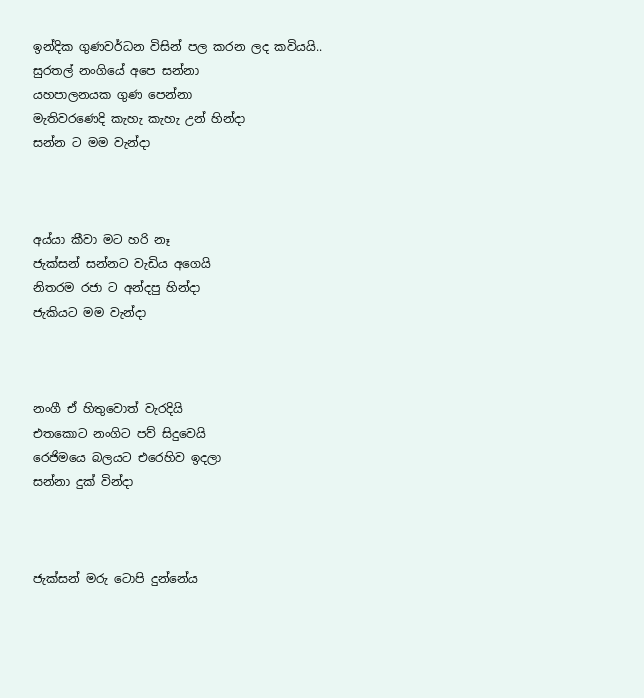ඉන්දික ගුණවර්ධන විසින් පල කරන ලද කවියයි..
සුරතල් නංගියේ අපෙ සන්නා
යහපාලනයක ‍ගුණ පෙන්නා
මැතිවරණෙදි කැහැ කැහැ උන් හින්දා
සන්න ට මම වැන්දා



අය්යා කීවා මට හරි නෑ
ජැක්සන් සන්නට වැඩිය අගෙයි
නිතරම රජා ට අන්දපු හින්දා
ජැකියට මම වැන්දා



නංගී ඒ හිතුවොත් වැරදියි
එතකොට නංගිට පව් සිදුවෙයි
රෙජිමයෙ බලයට එරෙහිව ඉදලා
සන්නා දුක් වින්දා



ජැක්සන් මරු ටොපි දුන්නේය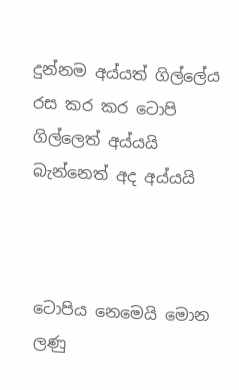දුන්නම අය්යත් ගිල්ලේය
රස කර කර ටොපි ගිල්ලෙත් අය්යයි
බැන්නෙත් අද අය්යයි



ටොපිය නෙමෙයි මොන ලණු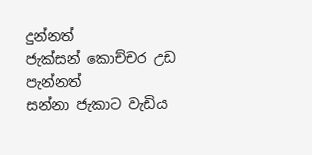දුන්නත්
ජැක්සන් කොච්චර උඩ පැන්නත්
සන්නා ජැකාට වැඩිය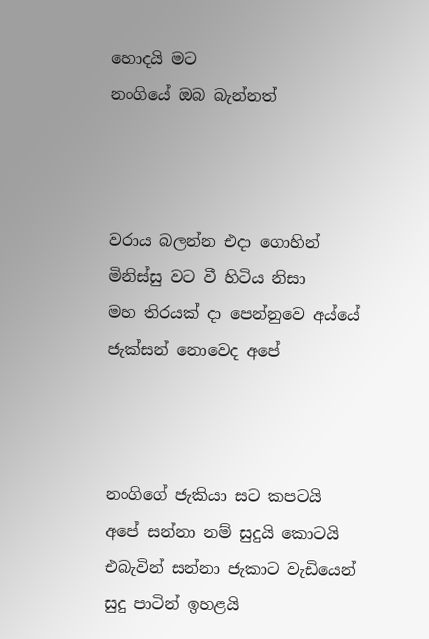හොදයි මට
නංගියේ ඔබ බැන්නත්



වරාය බලන්න එදා ගොහින්
මිනිස්සු වට වී හිටිය නිසා
මහ තිරයක් දා පෙන්නුවෙ අය්යේ
ජැක්සන් නොවෙද අපේ



නංගිගේ ජැකියා සට කපටයි
අපේ සන්නා නම් සුදුයි කොටයි
එබැවින් සන්නා ජැකාට වැඩියෙන්
සුදු පාටින් ඉහළයි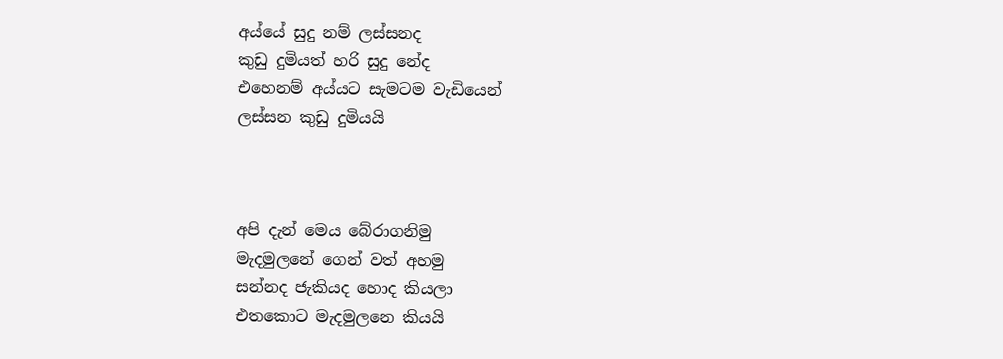අය්යේ සුදු නම් ලස්සනද
කුඩු දුමියත් හරි සුදු නේද
එහෙනම් අය්යට සැමටම වැඩියෙන්
ලස්සන කුඩු දුමියයි



අපි දැන් මෙය බේරාගනිමු
මැදමුලනේ ගෙන් වත් අහමු
සන්නද ජැකියද හොද කියලා
එතකොට මැදමුලනෙ කියයි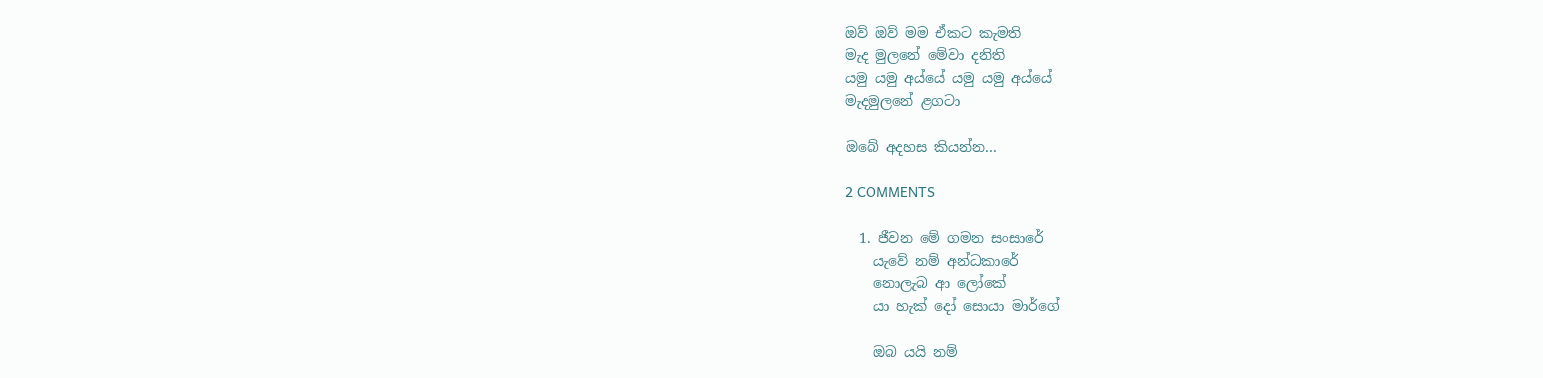ඔව් ඔව් මම ඒකට කැමති
මැද මුලනේ මේවා දනිති
යමු යමු අය්යේ යමු යමු අය්යේ
මැදමුලනේ ළගටා

ඔබේ අදහස කියන්න...

2 COMMENTS

  1. ජීවන මේ ගමන සංසාරේ
    යැවේ නම් අන්ධකාරේ
    නොලැබ ආ ලෝකේ
    යා හැක් දෝ සොයා මාර්ගේ

    ඔබ යයි නම්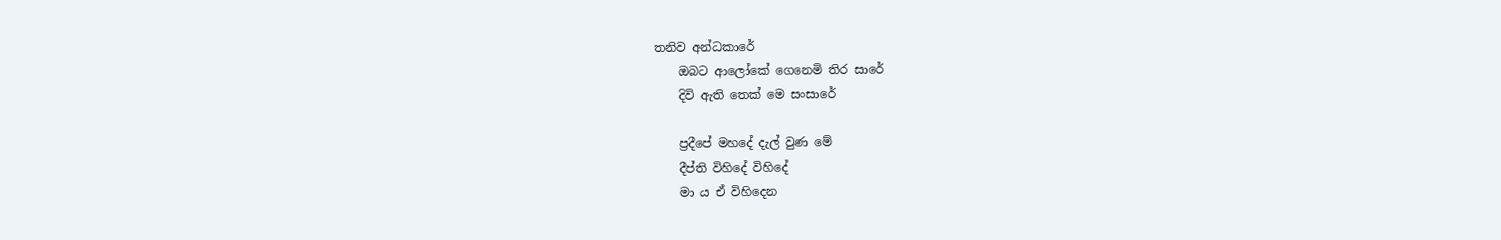තනිව අන්ධකාරේ
    ඔබට ආලෝකේ ගෙනෙමි තිර සාරේ
    දිවි ඇති තෙක් මෙ සංසාරේ

    ප්‍රදීපේ මහදේ දැල් වුණ මේ
    දීප්ති විහිදේ විහිදේ
    මා ය ඒ විහිදෙන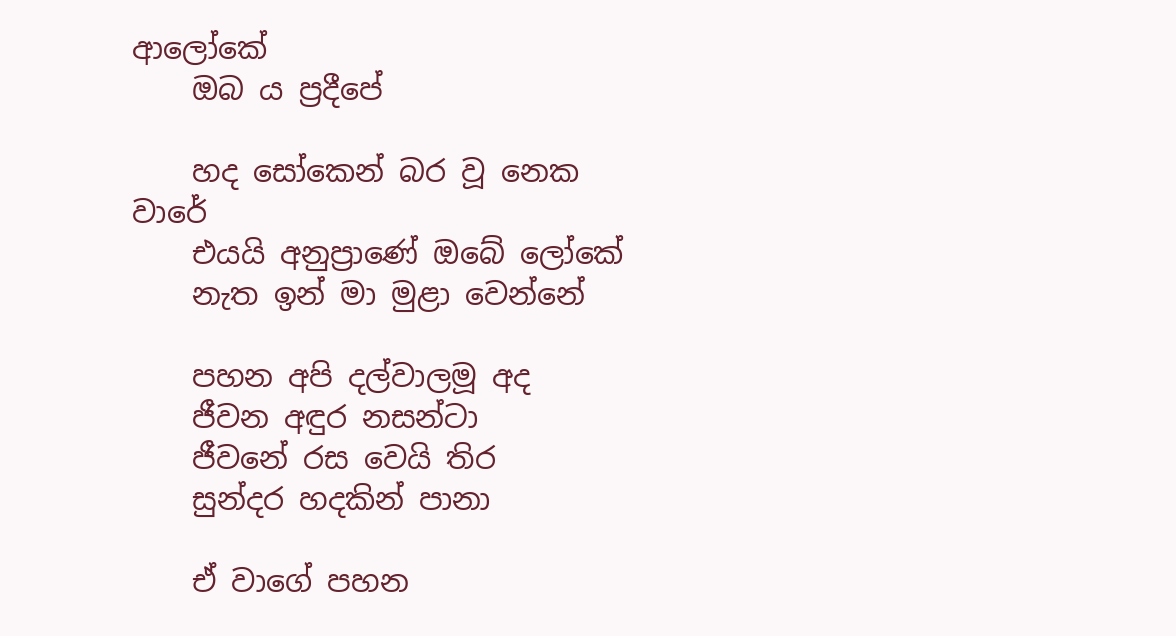ආලෝකේ
    ඔබ ය ප්‍රදීපේ

    හද සෝකෙන් බර වූ නෙක වාරේ
    එයයි අනුප්‍රාණේ ඔබේ ලෝකේ
    නැත ඉන් මා මුළා වෙන්නේ

    පහන අපි දල්වාලමූ අද
    ජීවන අඳුර නසන්ටා
    ජීවනේ රස වෙයි තිර
    සුන්දර හදකින් පානා

    ඒ වාගේ පහන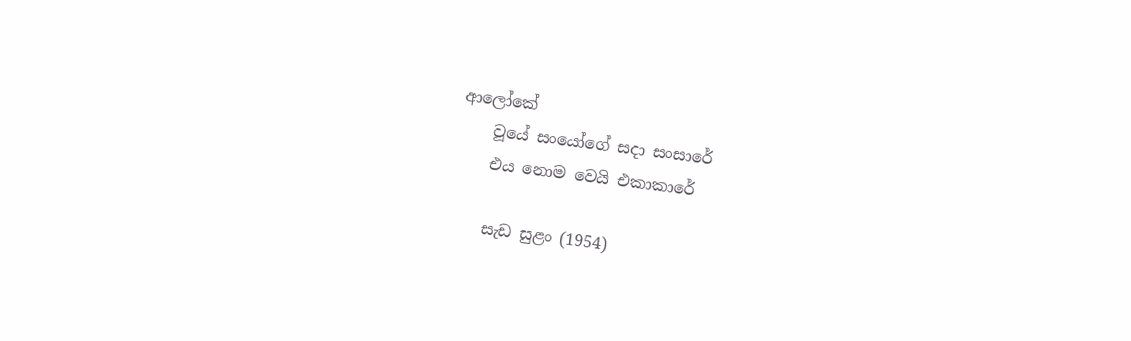ආලෝකේ
    වූයේ සංයෝගේ සදා සංසාරේ
    එය නොම වෙයි එකාකාරේ

    සැඩ සුළං (1954)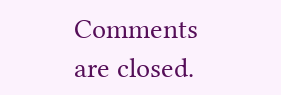Comments are closed.